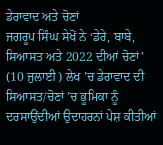ਡੇਰਾਵਾਦ ਅਤੇ ਚੋਣਾਂ
ਜਗਰੂਪ ਸਿੰਘ ਸੇਖੋਂ ਨੇ ‘ਡੇਰੇ, ਬਾਬੇ, ਸਿਆਸਤ ਅਤੇ 2022 ਦੀਆਂ ਚੋਣਾਂ’ (10 ਜੁਲਾਈ ) ਲੇਖ ’ਚ ਡੇਰਾਵਾਦ ਦੀ ਸਿਆਸਤ/ਚੋਣਾਂ ’ਚ ਭੂਮਿਕਾ ਨੂੰ ਦਰਸਾਉਂਦੀਆਂ ਉਦਾਹਰਨਾਂ ਪੇਸ਼ ਕੀਤੀਆਂ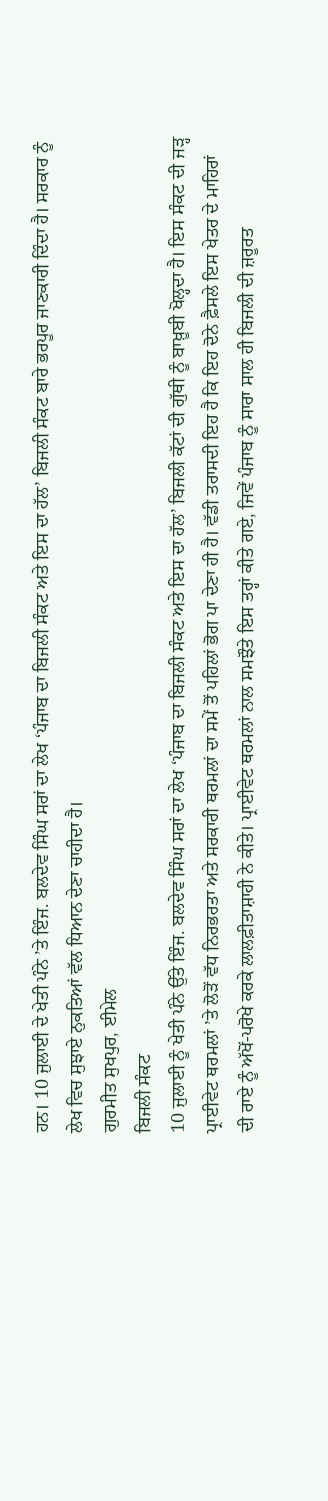ਹਨ। 10 ਜੁਲਾਈ ਦੇ ਖੇਤੀ ਪੰਨੇ ’ਤੇ ਇੰਜ. ਬਲਦੇਵ ਸਿੰਘ ਸਰਾਂ ਦਾ ਲੇਖ ‘ਪੰਜਾਬ ਦਾ ਬਿਜਲੀ ਸੰਕਟ ਅਤੇ ਇਸ ਦਾ ਹੱਲ’ ਬਿਜਲੀ ਸੰਕਟ ਬਾਰੇ ਭਰਪੂਰ ਜਾਣਕਾਰੀ ਦਿੰਦਾ ਹੈ। ਸਰਕਾਰ ਨੂੰ ਲੇਖ ਵਿਚ ਸੁਝਾਏ ਨੁਕਤਿਆਂ ਵੱਲ ਧਿਆਨ ਦੇਣਾ ਚਾਹੀਦਾ ਹੈ।
ਗੁਰਮੀਤ ਸੁਖਪੁਰ, ਈਮੇਲ
ਬਿਜਲੀ ਸੰਕਟ
10 ਜੁਲਾਈ ਨੂੰ ਖੇਤੀ ਪੰਨੇ ਉੱਤੇ ਇੰਜ. ਬਲਦੇਵ ਸਿੰਘ ਸਰਾਂ ਦਾ ਲੇਖ ‘ਪੰਜਾਬ ਦਾ ਬਿਜਲੀ ਸੰਕਟ ਅਤੇ ਇਸ ਦਾ ਹੱਲ’ ਬਿਜਲੀ ਕੱਟਾਂ ਦੀ ਗੁੱਥੀ ਨੂੰ ਬਾਖ਼ੂਬੀ ਖੋਲ੍ਹਦਾ ਹੈ। ਇਸ ਸੰਕਟ ਦੀ ਜੜ੍ਹ ਪ੍ਰਾਈਵੇਟ ਥਰਮਲਾਂ ’ਤੇ ਲੋੜੋਂ ਵੱਧ ਨਿਰਭਰਤਾ ਅਤੇ ਸਰਕਾਰੀ ਥਰਮਲਾਂ ਦਾ ਸਮੇਂ ਤੋਂ ਪਹਿਲਾਂ ਭੋਗ ਪਾ ਦੇਣਾ ਹੀ ਹੈ। ਵੱਡੀ ਤਰਾਸਦੀ ਇਹ ਹੈ ਕਿ ਇਹ ਦੋਨੇ ਫ਼ੈਸਲੇ ਇਸ ਖੇਤਰ ਦੇ ਮਾਹਿਰਾਂ ਦੀ ਰਾਏ ਨੂੰ ਅੱਖੋਂ-ਪਰੋਖੇ ਕਰਕੇ ਲਾਲਫ਼ੀਤਾਸ਼ਾਹੀ ਨੇ ਕੀਤੇ। ਪ੍ਰਾਈਵੇਟ ਥਰਮਲਾਂ ਨਾਲ ਸਮਝੌਤੇ ਇਸ ਤਰ੍ਹਾਂ ਕੀਤੇ ਗਏ, ਜਿਵੇਂ ਪੰਜਾਬ ਨੂੰ ਸਾਰਾ ਸਾਲ ਹੀ ਬਿਜਲੀ ਦੀ ਜ਼ਰੂਰਤ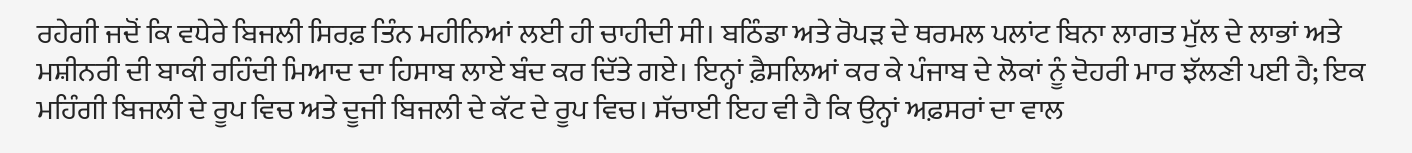ਰਹੇਗੀ ਜਦੋਂ ਕਿ ਵਧੇਰੇ ਬਿਜਲੀ ਸਿਰਫ਼ ਤਿੰਨ ਮਹੀਨਿਆਂ ਲਈ ਹੀ ਚਾਹੀਦੀ ਸੀ। ਬਠਿੰਡਾ ਅਤੇ ਰੋਪੜ ਦੇ ਥਰਮਲ ਪਲਾਂਟ ਬਿਨਾ ਲਾਗਤ ਮੁੱਲ ਦੇ ਲਾਭਾਂ ਅਤੇ ਮਸ਼ੀਨਰੀ ਦੀ ਬਾਕੀ ਰਹਿੰਦੀ ਮਿਆਦ ਦਾ ਹਿਸਾਬ ਲਾਏ ਬੰਦ ਕਰ ਦਿੱਤੇ ਗਏ। ਇਨ੍ਹਾਂ ਫ਼ੈਸਲਿਆਂ ਕਰ ਕੇ ਪੰਜਾਬ ਦੇ ਲੋਕਾਂ ਨੂੰ ਦੋਹਰੀ ਮਾਰ ਝੱਲਣੀ ਪਈ ਹੈ; ਇਕ ਮਹਿੰਗੀ ਬਿਜਲੀ ਦੇ ਰੂਪ ਵਿਚ ਅਤੇ ਦੂਜੀ ਬਿਜਲੀ ਦੇ ਕੱਟ ਦੇ ਰੂਪ ਵਿਚ। ਸੱਚਾਈ ਇਹ ਵੀ ਹੈ ਕਿ ਉਨ੍ਹਾਂ ਅਫ਼ਸਰਾਂ ਦਾ ਵਾਲ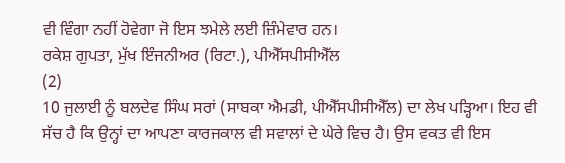ਵੀ ਵਿੰਗਾ ਨਹੀਂ ਹੋਵੇਗਾ ਜੋ ਇਸ ਝਮੇਲੇ ਲਈ ਜ਼ਿੰਮੇਵਾਰ ਹਨ।
ਰਕੇਸ਼ ਗੁਪਤਾ, ਮੁੱਖ ਇੰਜਨੀਅਰ (ਰਿਟਾ.), ਪੀਐੱਸਪੀਸੀਐੱਲ
(2)
10 ਜੁਲਾਈ ਨੂੰ ਬਲਦੇਵ ਸਿੰਘ ਸਰਾਂ (ਸਾਬਕਾ ਐਮਡੀ, ਪੀਐੱਸਪੀਸੀਐੱਲ) ਦਾ ਲੇਖ ਪੜ੍ਹਿਆ। ਇਹ ਵੀ ਸੱਚ ਹੈ ਕਿ ਉਨ੍ਹਾਂ ਦਾ ਆਪਣਾ ਕਾਰਜਕਾਲ ਵੀ ਸਵਾਲਾਂ ਦੇ ਘੇਰੇ ਵਿਚ ਹੈ। ਉਸ ਵਕਤ ਵੀ ਇਸ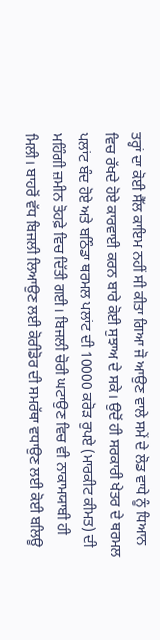ਤਰ੍ਹਾਂ ਦਾ ਕੋਈ ਸੈੱਲ ਕਾਇਮ ਨਹੀਂ ਸੀ ਕੀਤਾ ਗਿਆ ਜੋ ਆਉਣ ਵਾਲੇ ਸਮੇਂ ਦੇ ਲੋਡ ਵਾਧੇ ਨੂੰ ਧਿਆਨ ਵਿਚ ਰੱਖਦੇ ਹੋਏ ਕਾਰਵਾਈ ਕਰਨ ਬਾਰੇ ਕੋਈ ਸੁਝਾਅ ਦੇ ਸਕੇ। ਉਦੋਂ ਹੀ ਸਰਕਾਰੀ ਖੇਤਰ ਦੇ ਥਰਮਲ ਪਲਾਂਟ ਬੰਦ ਹੋਏ ਅਤੇ ਬਠਿੰਡਾ ਥਰਮਲ ਪਲਾਂਟ ਦੀ 10000 ਕਰੋੜ ਰੁਪਏ (ਮਾਰਕੀਟ ਕੀਮਤ) ਦੀ ਮਹਿੰਗੀ ਜ਼ਮੀਨ ਤੋਹਫ਼ੇ ਵਿਚ ਦਿੱਤੀ ਗਈ। ਬਿਜਲੀ ਚੋਰੀ ਘਟਾਉਣ ਵਿਚ ਵੀ ਨਾਕਾਮਯਾਬੀ ਹੀ ਮਿਲੀ। ਬਾਹਰੋਂ ਵੱਧ ਬਿਜਲੀ ਲਿਆਉਣ ਲਈ ਕੋਰੀਡੋਰ ਦੀ ਸਮਰੱਥਾ ਵਧਾਉਣ ਲਈ ਕੋਈ ਬਲਿਊ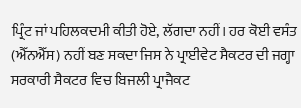ਪ੍ਰਿੰਟ ਜਾਂ ਪਹਿਲਕਦਮੀ ਕੀਤੀ ਹੋਏ, ਲੱਗਦਾ ਨਹੀਂ। ਹਰ ਕੋਈ ਵਸੰਤ (ਐੱਨਐੱਸ) ਨਹੀਂ ਬਣ ਸਕਦਾ ਜਿਸ ਨੇ ਪ੍ਰਾਈਵੇਟ ਸੈਕਟਰ ਦੀ ਜਗ੍ਹਾ ਸਰਕਾਰੀ ਸੈਕਟਰ ਵਿਚ ਬਿਜਲੀ ਪ੍ਰਾਜੈਕਟ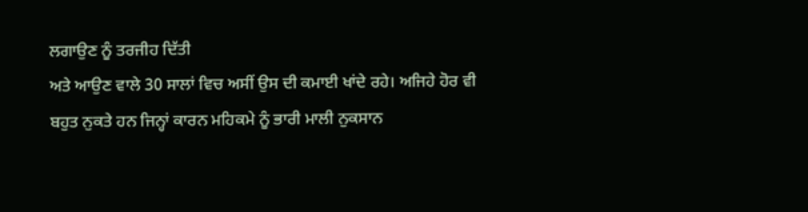ਲਗਾਉਣ ਨੂੰ ਤਰਜੀਹ ਦਿੱਤੀ
ਅਤੇ ਆਉਣ ਵਾਲੇ 30 ਸਾਲਾਂ ਵਿਚ ਅਸੀਂ ਉਸ ਦੀ ਕਮਾਈ ਖਾਂਦੇ ਰਹੇ। ਅਜਿਹੇ ਹੋਰ ਵੀ ਬਹੁਤ ਨੁਕਤੇ ਹਨ ਜਿਨ੍ਹਾਂ ਕਾਰਨ ਮਹਿਕਮੇ ਨੂੰ ਭਾਰੀ ਮਾਲੀ ਨੁਕਸਾਨ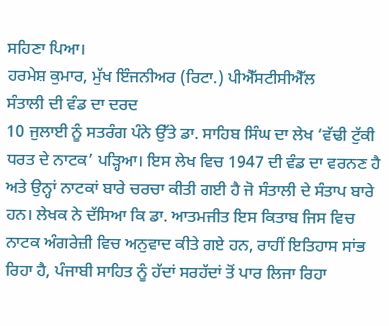ਸਹਿਣਾ ਪਿਆ।
ਹਰਮੇਸ਼ ਕੁਮਾਰ, ਮੁੱਖ ਇੰਜਨੀਅਰ (ਰਿਟਾ.) ਪੀਐੱਸਟੀਸੀਐੱਲ
ਸੰਤਾਲੀ ਦੀ ਵੰਡ ਦਾ ਦਰਦ
10 ਜੁਲਾਈ ਨੂੰ ਸਤਰੰਗ ਪੰਨੇ ਉੱਤੇ ਡਾ. ਸਾਹਿਬ ਸਿੰਘ ਦਾ ਲੇਖ ‘ਵੱਢੀ ਟੁੱਕੀ ਧਰਤ ਦੇ ਨਾਟਕ’ ਪੜ੍ਹਿਆ। ਇਸ ਲੇਖ ਵਿਚ 1947 ਦੀ ਵੰਡ ਦਾ ਵਰਨਣ ਹੈ ਅਤੇ ਉਨ੍ਹਾਂ ਨਾਟਕਾਂ ਬਾਰੇ ਚਰਚਾ ਕੀਤੀ ਗਈ ਹੈ ਜੋ ਸੰਤਾਲੀ ਦੇ ਸੰਤਾਪ ਬਾਰੇ ਹਨ। ਲੇਖਕ ਨੇ ਦੱਸਿਆ ਕਿ ਡਾ. ਆਤਮਜੀਤ ਇਸ ਕਿਤਾਬ ਜਿਸ ਵਿਚ ਨਾਟਕ ਅੰਗਰੇਜ਼ੀ ਵਿਚ ਅਨੁਵਾਦ ਕੀਤੇ ਗਏ ਹਨ, ਰਾਹੀਂ ਇਤਿਹਾਸ ਸਾਂਭ ਰਿਹਾ ਹੈ, ਪੰਜਾਬੀ ਸਾਹਿਤ ਨੂੰ ਹੱਦਾਂ ਸਰਹੱਦਾਂ ਤੋਂ ਪਾਰ ਲਿਜਾ ਰਿਹਾ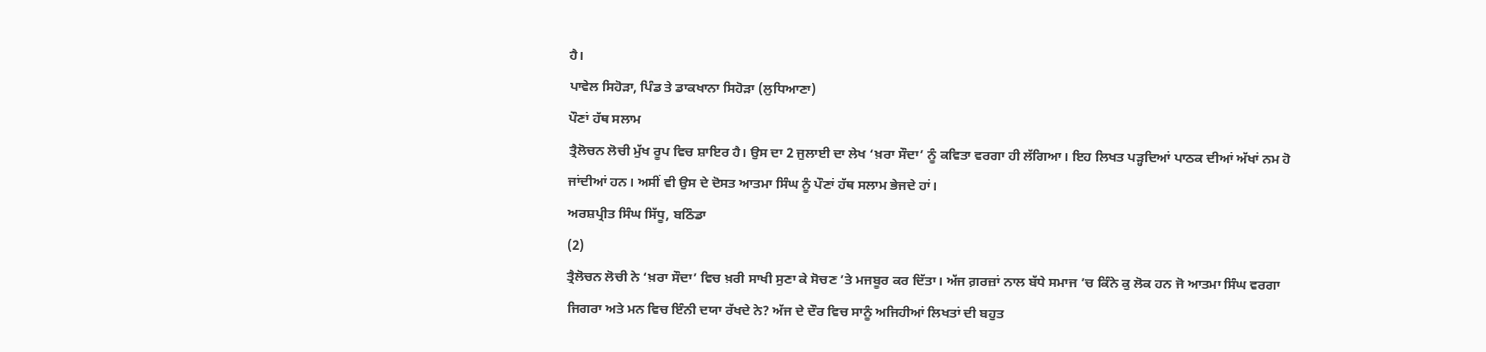ਹੈ।
ਪਾਵੇਲ ਸਿਹੋੜਾ, ਪਿੰਡ ਤੇ ਡਾਕਖਾਨਾ ਸਿਹੋੜਾ (ਲੁਧਿਆਣਾ)
ਪੌਣਾਂ ਹੱਥ ਸਲਾਮ
ਤ੍ਰੈਲੋਚਨ ਲੋਚੀ ਮੁੱਖ ਰੂਪ ਵਿਚ ਸ਼ਾਇਰ ਹੈ। ਉਸ ਦਾ 2 ਜੁਲਾਈ ਦਾ ਲੇਖ ‘ਖ਼ਰਾ ਸੌਦਾ’ ਨੂੰ ਕਵਿਤਾ ਵਰਗਾ ਹੀ ਲੱਗਿਆ। ਇਹ ਲਿਖਤ ਪੜ੍ਹਦਿਆਂ ਪਾਠਕ ਦੀਆਂ ਅੱਖਾਂ ਨਮ ਹੋ ਜਾਂਦੀਆਂ ਹਨ। ਅਸੀਂ ਵੀ ਉਸ ਦੇ ਦੋਸਤ ਆਤਮਾ ਸਿੰਘ ਨੂੰ ਪੌਣਾਂ ਹੱਥ ਸਲਾਮ ਭੇਜਦੇ ਹਾਂ।
ਅਰਸ਼ਪ੍ਰੀਤ ਸਿੰਘ ਸਿੱਧੂ, ਬਠਿੰਡਾ
(2)
ਤ੍ਰੈਲੋਚਨ ਲੋਚੀ ਨੇ ‘ਖ਼ਰਾ ਸੌਦਾ’ ਵਿਚ ਖ਼ਰੀ ਸਾਖੀ ਸੁਣਾ ਕੇ ਸੋਚਣ ’ਤੇ ਮਜਬੂਰ ਕਰ ਦਿੱਤਾ। ਅੱਜ ਗ਼ਰਜ਼ਾਂ ਨਾਲ ਬੱਧੇ ਸਮਾਜ ’ਚ ਕਿੰਨੇ ਕੁ ਲੋਕ ਹਨ ਜੋ ਆਤਮਾ ਸਿੰਘ ਵਰਗਾ ਜਿਗਰਾ ਅਤੇ ਮਨ ਵਿਚ ਇੰਨੀ ਦਯਾ ਰੱਖਦੇ ਨੇ? ਅੱਜ ਦੇ ਦੌਰ ਵਿਚ ਸਾਨੂੰ ਅਜਿਹੀਆਂ ਲਿਖਤਾਂ ਦੀ ਬਹੁਤ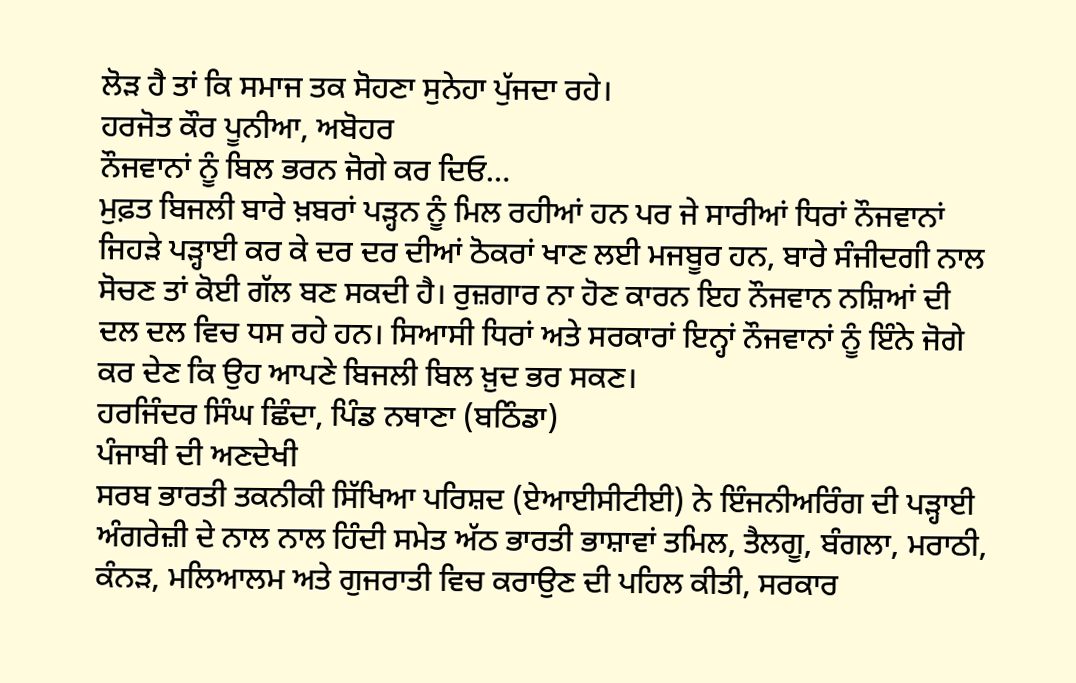ਲੋੜ ਹੈ ਤਾਂ ਕਿ ਸਮਾਜ ਤਕ ਸੋਹਣਾ ਸੁਨੇਹਾ ਪੁੱਜਦਾ ਰਹੇ।
ਹਰਜੋਤ ਕੌਰ ਪੂਨੀਆ, ਅਬੋਹਰ
ਨੌਜਵਾਨਾਂ ਨੂੰ ਬਿਲ ਭਰਨ ਜੋਗੇ ਕਰ ਦਿਓ…
ਮੁਫ਼ਤ ਬਿਜਲੀ ਬਾਰੇ ਖ਼ਬਰਾਂ ਪੜ੍ਹਨ ਨੂੰ ਮਿਲ ਰਹੀਆਂ ਹਨ ਪਰ ਜੇ ਸਾਰੀਆਂ ਧਿਰਾਂ ਨੌਜਵਾਨਾਂ ਜਿਹੜੇ ਪੜ੍ਹਾਈ ਕਰ ਕੇ ਦਰ ਦਰ ਦੀਆਂ ਠੋਕਰਾਂ ਖਾਣ ਲਈ ਮਜਬੂਰ ਹਨ, ਬਾਰੇ ਸੰਜੀਦਗੀ ਨਾਲ ਸੋਚਣ ਤਾਂ ਕੋਈ ਗੱਲ ਬਣ ਸਕਦੀ ਹੈ। ਰੁਜ਼ਗਾਰ ਨਾ ਹੋਣ ਕਾਰਨ ਇਹ ਨੌਜਵਾਨ ਨਸ਼ਿਆਂ ਦੀ ਦਲ ਦਲ ਵਿਚ ਧਸ ਰਹੇ ਹਨ। ਸਿਆਸੀ ਧਿਰਾਂ ਅਤੇ ਸਰਕਾਰਾਂ ਇਨ੍ਹਾਂ ਨੌਜਵਾਨਾਂ ਨੂੰ ਇੰਨੇ ਜੋਗੇ ਕਰ ਦੇਣ ਕਿ ਉਹ ਆਪਣੇ ਬਿਜਲੀ ਬਿਲ ਖ਼ੁਦ ਭਰ ਸਕਣ।
ਹਰਜਿੰਦਰ ਸਿੰਘ ਛਿੰਦਾ, ਪਿੰਡ ਨਥਾਣਾ (ਬਠਿੰਡਾ)
ਪੰਜਾਬੀ ਦੀ ਅਣਦੇਖੀ
ਸਰਬ ਭਾਰਤੀ ਤਕਨੀਕੀ ਸਿੱਖਿਆ ਪਰਿਸ਼ਦ (ਏਆਈਸੀਟੀਈ) ਨੇ ਇੰਜਨੀਅਰਿੰਗ ਦੀ ਪੜ੍ਹਾਈ ਅੰਗਰੇਜ਼ੀ ਦੇ ਨਾਲ ਨਾਲ ਹਿੰਦੀ ਸਮੇਤ ਅੱਠ ਭਾਰਤੀ ਭਾਸ਼ਾਵਾਂ ਤਮਿਲ, ਤੈਲਗੂ, ਬੰਗਲਾ, ਮਰਾਠੀ, ਕੰਨੜ, ਮਲਿਆਲਮ ਅਤੇ ਗੁਜਰਾਤੀ ਵਿਚ ਕਰਾਉਣ ਦੀ ਪਹਿਲ ਕੀਤੀ, ਸਰਕਾਰ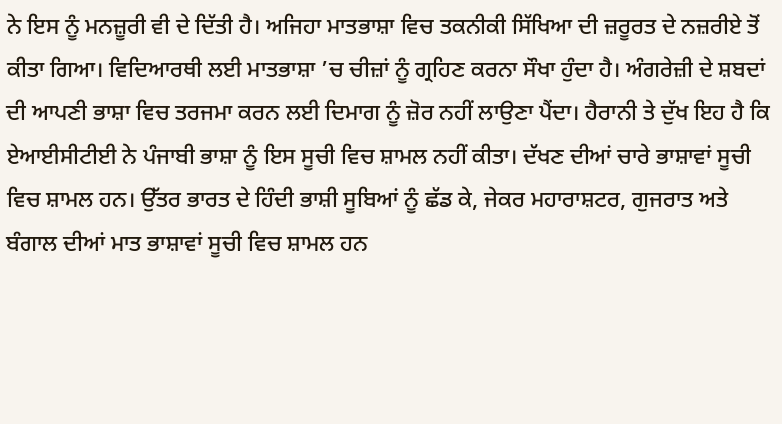ਨੇ ਇਸ ਨੂੰ ਮਨਜ਼ੂਰੀ ਵੀ ਦੇ ਦਿੱਤੀ ਹੈ। ਅਜਿਹਾ ਮਾਤਭਾਸ਼ਾ ਵਿਚ ਤਕਨੀਕੀ ਸਿੱਖਿਆ ਦੀ ਜ਼ਰੂਰਤ ਦੇ ਨਜ਼ਰੀਏ ਤੋਂ ਕੀਤਾ ਗਿਆ। ਵਿਦਿਆਰਥੀ ਲਈ ਮਾਤਭਾਸ਼ਾ ’ਚ ਚੀਜ਼ਾਂ ਨੂੰ ਗ੍ਰਹਿਣ ਕਰਨਾ ਸੌਖਾ ਹੁੰਦਾ ਹੈ। ਅੰਗਰੇਜ਼ੀ ਦੇ ਸ਼ਬਦਾਂ ਦੀ ਆਪਣੀ ਭਾਸ਼ਾ ਵਿਚ ਤਰਜਮਾ ਕਰਨ ਲਈ ਦਿਮਾਗ ਨੂੰ ਜ਼ੋਰ ਨਹੀਂ ਲਾਉਣਾ ਪੈਂਦਾ। ਹੈਰਾਨੀ ਤੇ ਦੁੱਖ ਇਹ ਹੈ ਕਿ ਏਆਈਸੀਟੀਈ ਨੇ ਪੰਜਾਬੀ ਭਾਸ਼ਾ ਨੂੰ ਇਸ ਸੂਚੀ ਵਿਚ ਸ਼ਾਮਲ ਨਹੀਂ ਕੀਤਾ। ਦੱਖਣ ਦੀਆਂ ਚਾਰੇ ਭਾਸ਼ਾਵਾਂ ਸੂਚੀ ਵਿਚ ਸ਼ਾਮਲ ਹਨ। ਉੱਤਰ ਭਾਰਤ ਦੇ ਹਿੰਦੀ ਭਾਸ਼ੀ ਸੂਬਿਆਂ ਨੂੰ ਛੱਡ ਕੇ, ਜੇਕਰ ਮਹਾਰਾਸ਼ਟਰ, ਗੁਜਰਾਤ ਅਤੇ ਬੰਗਾਲ ਦੀਆਂ ਮਾਤ ਭਾਸ਼ਾਵਾਂ ਸੂਚੀ ਵਿਚ ਸ਼ਾਮਲ ਹਨ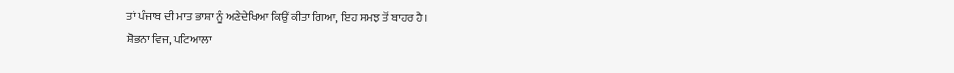ਤਾਂ ਪੰਜਾਬ ਦੀ ਮਾਤ ਭਾਸ਼ਾ ਨੂੰ ਅਣੇਦੇਖਿਆ ਕਿਉਂ ਕੀਤਾ ਗਿਆ, ਇਹ ਸਮਝ ਤੋਂ ਬਾਹਰ ਹੈ।
ਸ਼ੋਭਨਾ ਵਿਜ, ਪਟਿਆਲਾ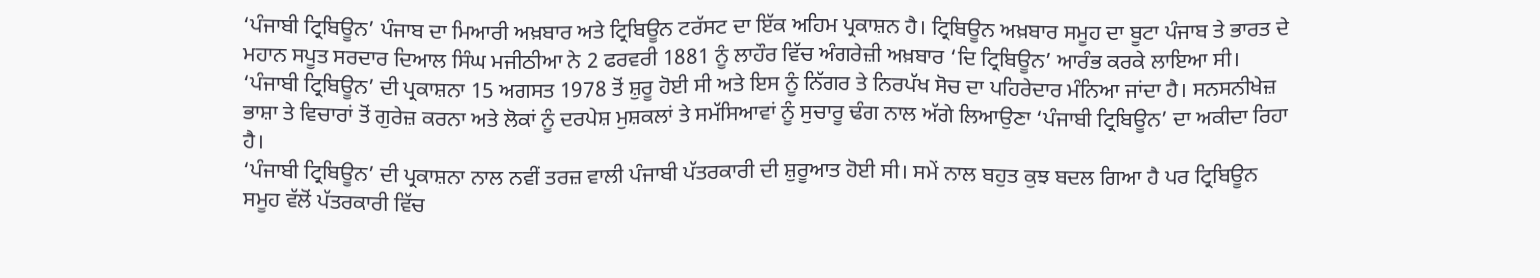‘ਪੰਜਾਬੀ ਟ੍ਰਿਬਿਊਨ’ ਪੰਜਾਬ ਦਾ ਮਿਆਰੀ ਅਖ਼ਬਾਰ ਅਤੇ ਟ੍ਰਿਬਿਊਨ ਟਰੱਸਟ ਦਾ ਇੱਕ ਅਹਿਮ ਪ੍ਰਕਾਸ਼ਨ ਹੈ। ਟ੍ਰਿਬਿਊਨ ਅਖ਼ਬਾਰ ਸਮੂਹ ਦਾ ਬੂਟਾ ਪੰਜਾਬ ਤੇ ਭਾਰਤ ਦੇ ਮਹਾਨ ਸਪੂਤ ਸਰਦਾਰ ਦਿਆਲ ਸਿੰਘ ਮਜੀਠੀਆ ਨੇ 2 ਫਰਵਰੀ 1881 ਨੂੰ ਲਾਹੌਰ ਵਿੱਚ ਅੰਗਰੇਜ਼ੀ ਅਖ਼ਬਾਰ ‘ਦਿ ਟ੍ਰਿਬਿਊਨ’ ਆਰੰਭ ਕਰਕੇ ਲਾਇਆ ਸੀ।
‘ਪੰਜਾਬੀ ਟ੍ਰਿਬਿਊਨ’ ਦੀ ਪ੍ਰਕਾਸ਼ਨਾ 15 ਅਗਸਤ 1978 ਤੋਂ ਸ਼ੁਰੂ ਹੋਈ ਸੀ ਅਤੇ ਇਸ ਨੂੰ ਨਿੱਗਰ ਤੇ ਨਿਰਪੱਖ ਸੋਚ ਦਾ ਪਹਿਰੇਦਾਰ ਮੰਨਿਆ ਜਾਂਦਾ ਹੈ। ਸਨਸਨੀਖੇਜ਼ ਭਾਸ਼ਾ ਤੇ ਵਿਚਾਰਾਂ ਤੋਂ ਗੁਰੇਜ਼ ਕਰਨਾ ਅਤੇ ਲੋਕਾਂ ਨੂੰ ਦਰਪੇਸ਼ ਮੁਸ਼ਕਲਾਂ ਤੇ ਸਮੱਸਿਆਵਾਂ ਨੂੰ ਸੁਚਾਰੂ ਢੰਗ ਨਾਲ ਅੱਗੇ ਲਿਆਉਣਾ ‘ਪੰਜਾਬੀ ਟ੍ਰਿਬਿਊਨ’ ਦਾ ਅਕੀਦਾ ਰਿਹਾ ਹੈ।
‘ਪੰਜਾਬੀ ਟ੍ਰਿਬਿਊਨ’ ਦੀ ਪ੍ਰਕਾਸ਼ਨਾ ਨਾਲ ਨਵੀਂ ਤਰਜ਼ ਵਾਲੀ ਪੰਜਾਬੀ ਪੱਤਰਕਾਰੀ ਦੀ ਸ਼ੁਰੂਆਤ ਹੋਈ ਸੀ। ਸਮੇਂ ਨਾਲ ਬਹੁਤ ਕੁਝ ਬਦਲ ਗਿਆ ਹੈ ਪਰ ਟ੍ਰਿਬਿਊਨ ਸਮੂਹ ਵੱਲੋਂ ਪੱਤਰਕਾਰੀ ਵਿੱਚ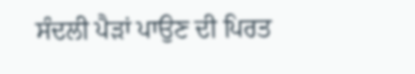ਸੰਦਲੀ ਪੈੜਾਂ ਪਾਉਣ ਦੀ ਪਿਰਤ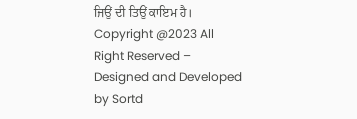ਜਿਉਂ ਦੀ ਤਿਉਂ ਕਾਇਮ ਹੈ।
Copyright @2023 All Right Reserved – Designed and Developed by Sortd